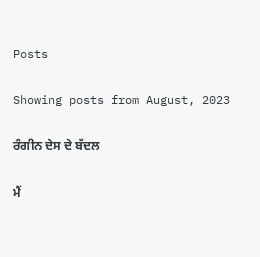Posts

Showing posts from August, 2023

ਰੰਗੀਨ ਦੇਸ ਦੇ ਬੱਦਲ

ਮੈਂ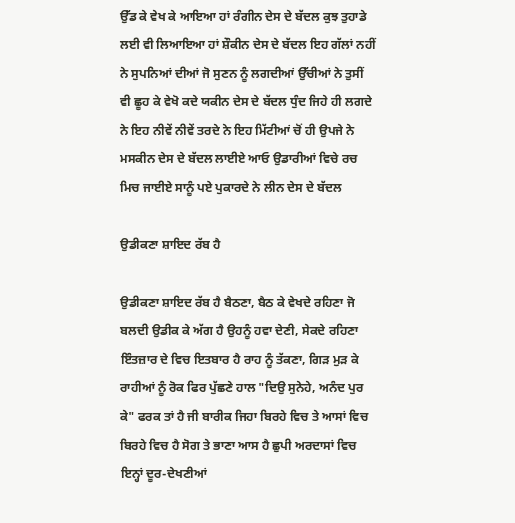ਉੱਡ ਕੇ ਵੇਖ ਕੇ ਆਇਆ ਹਾਂ ਰੰਗੀਨ ਦੇਸ ਦੇ ਬੱਦਲ ਕੁਝ ਤੁਹਾਡੇ ਲਈ ਵੀ ਲਿਆਇਆ ਹਾਂ ਸ਼ੌਕੀਨ ਦੇਸ ਦੇ ਬੱਦਲ ਇਹ ਗੱਲਾਂ ਨਹੀਂ ਨੇ ਸੁਪਨਿਆਂ ਦੀਆਂ ਜੋ ਸੁਣਨ ਨੂੰ ਲਗਦੀਆਂ ਉੱਚੀਆਂ ਨੇ ਤੁਸੀਂ ਵੀ ਛੂਹ ਕੇ ਵੇਖੋ ਕਦੇ ਯਕੀਨ ਦੇਸ ਦੇ ਬੱਦਲ ਧੁੰਦ ਜਿਹੇ ਹੀ ਲਗਦੇ ਨੇ ਇਹ ਨੀਵੇਂ ਨੀਵੇਂ ਤਰਦੇ ਨੇ ਇਹ ਮਿੱਟੀਆਂ ਚੋਂ ਹੀ ਉਪਜੇ ਨੇ ਮਸਕੀਨ ਦੇਸ ਦੇ ਬੱਦਲ ਲਾਈਏ ਆਓ ਉਡਾਰੀਆਂ ਵਿਚੇ ਰਚ ਮਿਚ ਜਾਈਏ ਸਾਨੂੰ ਪਏ ਪੁਕਾਰਦੇ ਨੇ ਲੀਨ ਦੇਸ ਦੇ ਬੱਦਲ

ਉਡੀਕਣਾ ਸ਼ਾਇਦ ਰੱਬ ਹੈ

ਉਡੀਕਣਾ ਸ਼ਾਇਦ ਰੱਬ ਹੈ ਬੈਠਣਾ, ਬੈਠ ਕੇ ਵੇਖਦੇ ਰਹਿਣਾ ਜੋ ਬਲਦੀ ਉਡੀਕ ਕੇ ਅੱਗ ਹੈ ਉਹਨੂੰ ਹਵਾ ਦੇਣੀ, ਸੇਕਦੇ ਰਹਿਣਾ ਇੰਤਜ਼ਾਰ ਦੇ ਵਿਚ ਇਤਬਾਰ ਹੈ ਰਾਹ ਨੂੰ ਤੱਕਣਾ, ਗਿੜ ਮੁੜ ਕੇ ਰਾਹੀਆਂ ਨੂੰ ਰੋਕ ਫਿਰ ਪੁੱਛਣੇ ਹਾਲ "ਦਿਉ ਸੁਨੇਹੇ, ਅਨੰਦ ਪੁਰ ਕੇ" ਫਰਕ ਤਾਂ ਹੈ ਜੀ ਬਾਰੀਕ ਜਿਹਾ ਬਿਰਹੇ ਵਿਚ ਤੇ ਆਸਾਂ ਵਿਚ ਬਿਰਹੇ ਵਿਚ ਹੈ ਸੋਗ ਤੇ ਭਾਣਾ ਆਸ ਹੈ ਛੁਪੀ ਅਰਦਾਸਾਂ ਵਿਚ ਇਨ੍ਹਾਂ ਦੂਰ-ਦੇਖਣੀਆਂ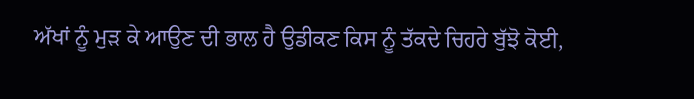ਅੱਖਾਂ ਨੂੰ ਮੁੜ ਕੇ ਆਉਣ ਦੀ ਭਾਲ ਹੈ ਉਡੀਕਣ ਕਿਸ ਨੂੰ ਤੱਕਦੇ ਚਿਹਰੇ ਬੁੱਝੋ ਕੋਈ,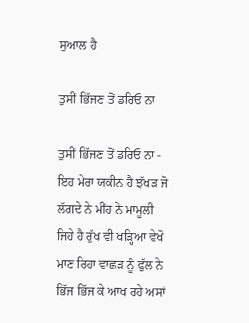ਸੁਆਲ ਹੈ

ਤੁਸੀਂ ਭਿੱਜਣ ਤੋਂ ਡਰਿਓ ਨਾ

ਤੁਸੀਂ ਭਿੱਜਣ ਤੋਂ ਡਰਿਓ ਨਾ - ਇਹ ਮੇਰਾ ਯਕੀਨ ਹੈ ਝੱਖੜ ਜੋ ਲੱਗਦੇ ਨੇ ਮੀਂਹ ਨੇ ਮਾਮੂਲੀ ਜਿਹੇ ਹੈ ਰੁੱਖ ਵੀ ਖੜ੍ਹਿਆ ਵੇਖੋ ਮਾਣ ਰਿਹਾ ਵਾਛੜ ਨੂੰ ਫੁੱਲ ਨੇ ਭਿੱਜ ਭਿੱਜ ਕੇ ਆਖ ਰਹੇ ਅਸਾਂ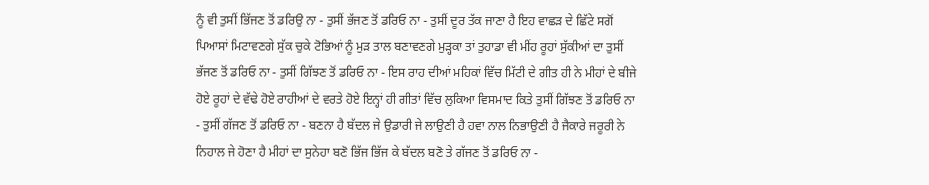ਨੂੰ ਵੀ ਤੁਸੀਂ ਭਿੱਜਣ ਤੋਂ ਡਰਿਉ ਨਾ - ਤੁਸੀਂ ਭੱਜਣ ਤੋਂ ਡਰਿਓ ਨਾ - ਤੁਸੀਂ ਦੂਰ ਤੱਕ ਜਾਣਾ ਹੈ ਇਹ ਵਾਛੜ ਦੇ ਛਿੱਟੇ ਸਗੋਂ ਪਿਆਸਾਂ ਮਿਟਾਵਣਗੇ ਸੁੱਕ ਚੁਕੇ ਟੋਭਿਆਂ ਨੂੰ ਮੁੜ ਤਾਲ ਬਣਾਵਣਗੇ ਮੁੜ੍ਹਕਾ ਤਾਂ ਤੁਹਾਡਾ ਵੀ ਮੀਂਹ ਰੂਹਾਂ ਸੁੱਕੀਆਂ ਦਾ ਤੁਸੀਂ ਭੱਜਣ ਤੋਂ ਡਰਿਓ ਨਾ - ਤੁਸੀਂ ਗਿੱਝਣ ਤੋਂ ਡਰਿਓ ਨਾ - ਇਸ ਰਾਹ ਦੀਆਂ ਮਹਿਕਾਂ ਵਿੱਚ ਮਿੱਟੀ ਦੇ ਗੀਤ ਹੀ ਨੇ ਮੀਹਾਂ ਦੇ ਬੀਜੇ ਹੋਏ ਰੂਹਾਂ ਦੇ ਵੱਢੇ ਹੋਏ ਰਾਹੀਆਂ ਦੇ ਵਰਤੇ ਹੋਏ ਇਨ੍ਹਾਂ ਹੀ ਗੀਤਾਂ ਵਿੱਚ ਲੁਕਿਆ ਵਿਸਮਾਦ ਕਿਤੇ ਤੁਸੀਂ ਗਿੱਝਣ ਤੋਂ ਡਰਿਓ ਨਾ - ਤੁਸੀਂ ਗੱਜਣ ਤੋਂ ਡਰਿਓ ਨਾ - ਬਣਨਾ ਹੈ ਬੱਦਲ ਜੇ ਉਡਾਰੀ ਜੇ ਲਾਉਣੀ ਹੈ ਹਵਾ ਨਾਲ ਨਿਭਾਉਣੀ ਹੈ ਜੈਕਾਰੇ ਜਰੂਰੀ ਨੇ ਨਿਹਾਲ ਜੇ ਹੋਣਾ ਹੈ ਮੀਹਾਂ ਦਾ ਸੁਨੇਹਾ ਬਣੋ ਭਿੱਜ ਭਿੱਜ ਕੇ ਬੱਦਲ ਬਣੋ ਤੇ ਗੱਜਣ ਤੋਂ ਡਰਿਓ ਨਾ -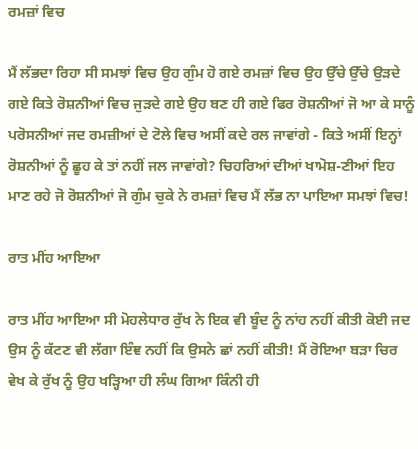ਰਮਜ਼ਾਂ ਵਿਚ

ਮੈਂ ਲੱਭਦਾ ਰਿਹਾ ਸੀ ਸਮਝਾਂ ਵਿਚ ਉਹ ਗੁੰਮ ਹੋ ਗਏ ਰਮਜ਼ਾਂ ਵਿਚ ਉਹ ਉੱਚੇ ਉੱਚੇ ਉੜਦੇ ਗਏ ਕਿਤੇ ਰੋਸ਼ਨੀਆਂ ਵਿਚ ਜੁੜਦੇ ਗਏ ਉਹ ਬਣ ਹੀ ਗਏ ਫਿਰ ਰੋਸ਼ਨੀਆਂ ਜੋ ਆ ਕੇ ਸਾਨੂੰ ਪਰੋਸਨੀਆਂ ਜਦ ਰਮਜ਼ੀਆਂ ਦੇ ਟੋਲੇ ਵਿਚ ਅਸੀਂ ਕਦੇ ਰਲ ਜਾਵਾਂਗੇ - ਕਿਤੇ ਅਸੀਂ ਇਨ੍ਹਾਂ ਰੋਸ਼ਨੀਆਂ ਨੂੰ ਛੂਹ ਕੇ ਤਾਂ ਨਹੀਂ ਜਲ ਜਾਵਾਂਗੇ? ਚਿਹਰਿਆਂ ਦੀਆਂ ਖਾਮੋਸ਼-ਣੀਆਂ ਇਹ ਮਾਣ ਰਹੇ ਜੋ ਰੋਸ਼ਨੀਆਂ ਜੋ ਗੁੰਮ ਚੁਕੇ ਨੇ ਰਮਜ਼ਾਂ ਵਿਚ ਮੈਂ ਲੱਭ ਨਾ ਪਾਇਆ ਸਮਝਾਂ ਵਿਚ!

ਰਾਤ ਮੀਂਹ ਆਇਆ

ਰਾਤ ਮੀਂਹ ਆਇਆ ਸੀ ਮੋਹਲੇਧਾਰ ਰੁੱਖ ਨੇ ਇਕ ਵੀ ਬੂੰਦ ਨੂੰ ਨਾਂਹ ਨਹੀਂ ਕੀਤੀ ਕੋਈ ਜਦ ਉਸ ਨੂੰ ਕੱਟਣ ਵੀ ਲੱਗਾ ਇੰਞ ਨਹੀਂ ਕਿ ਉਸਨੇ ਛਾਂ ਨਹੀਂ ਕੀਤੀ! ਮੈਂ ਰੋਇਆ ਬੜਾ ਚਿਰ ਵੇਖ ਕੇ ਰੁੱਖ ਨੂੰ ਉਹ ਖੜ੍ਹਿਆ ਹੀ ਲੰਘ ਗਿਆ ਕਿੰਨੀ ਹੀ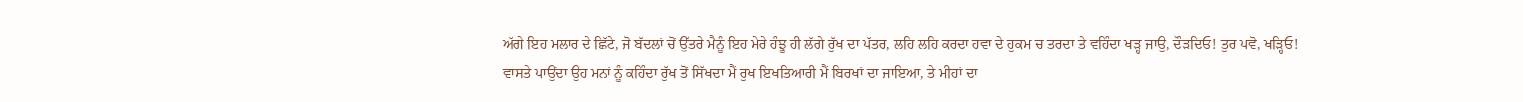ਅੱਗੇ ਇਹ ਮਲਾਰ ਦੇ ਛਿੱਟੇ, ਜੋ ਬੱਦਲਾਂ ਚੋਂ ਉੱਤਰੇ ਮੈਨੂੰ ਇਹ ਮੇਰੇ ਹੰਝੂ ਹੀ ਲੱਗੇ ਰੁੱਖ ਦਾ ਪੱਤਰ, ਲਹਿ ਲਹਿ ਕਰਦਾ ਹਵਾ ਦੇ ਹੁਕਮ ਚ ਤਰਦਾ ਤੇ ਵਹਿੰਦਾ ਖੜ੍ਹ ਜਾਉ, ਦੌੜਦਿਓ! ਤੁਰ ਪਵੋ, ਖੜ੍ਹਿਓ! ਵਾਸਤੇ ਪਾਉਂਦਾ ਉਹ ਮਨਾਂ ਨੂੰ ਕਹਿੰਦਾ ਰੁੱਖ ਤੋਂ ਸਿੱਖਦਾ ਮੈਂ ਰੁਖ ਇਖਤਿਆਰੀ ਮੈਂ ਬਿਰਖਾਂ ਦਾ ਜਾਇਆ, ਤੇ ਮੀਹਾਂ ਦਾ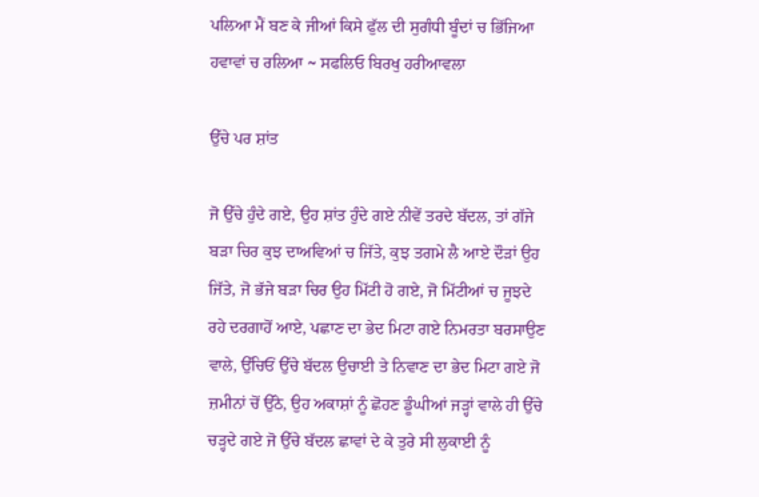ਪਲਿਆ ਮੈਂ ਬਣ ਕੇ ਜੀਆਂ ਕਿਸੇ ਫੁੱਲ ਦੀ ਸੁਗੰਧੀ ਬੂੰਦਾਂ ਚ ਭਿੱਜਿਆ ਹਵਾਵਾਂ ਚ ਰਲਿਆ ~ ਸਫਲਿਓ ਬਿਰਖੁ ਹਰੀਆਵਲਾ

ਉੱਚੇ ਪਰ ਸ਼ਾਂਤ

ਜੋ ਉੱਚੇ ਹੁੰਦੇ ਗਏ, ਉਹ ਸ਼ਾਂਤ ਹੁੰਦੇ ਗਏ ਨੀਵੇਂ ਤਰਦੇ ਬੱਦਲ, ਤਾਂ ਗੱਜੇ ਬੜਾ ਚਿਰ ਕੁਝ ਦਾਅਵਿਆਂ ਚ ਜਿੱਤੇ, ਕੁਝ ਤਗਮੇ ਲੈ ਆਏ ਦੌੜਾਂ ਉਹ ਜਿੱਤੇ, ਜੋ ਭੱਜੇ ਬੜਾ ਚਿਰ ਉਹ ਮਿੱਟੀ ਹੋ ਗਏ, ਜੋ ਮਿੱਟੀਆਂ ਚ ਜੂਝਦੇ ਰਹੇ ਦਰਗਾਹੋਂ ਆਏ, ਪਛਾਣ ਦਾ ਭੇਦ ਮਿਟਾ ਗਏ ਨਿਮਰਤਾ ਬਰਸਾਉਣ ਵਾਲੇ, ਉੱਚਿਓਂ ਉੱਚੇ ਬੱਦਲ ਉਚਾਈ ਤੇ ਨਿਵਾਣ ਦਾ ਭੇਦ ਮਿਟਾ ਗਏ ਜੋ ਜ਼ਮੀਨਾਂ ਚੋਂ ਉੱਠੇ, ਉਹ ਅਕਾਸ਼ਾਂ ਨੂੰ ਛੋਹਣ ਡੂੰਘੀਆਂ ਜੜ੍ਹਾਂ ਵਾਲੇ ਹੀ ਉੱਚੇ ਚੜ੍ਹਦੇ ਗਏ ਜੋ ਉੱਚੇ ਬੱਦਲ ਛਾਵਾਂ ਦੇ ਕੇ ਤੁਰੇ ਸੀ ਲੁਕਾਈ ਨੂੰ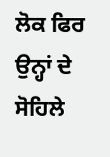ਲੋਕ ਫਿਰ ਉਨ੍ਹਾਂ ਦੇ ਸੋਹਿਲੇ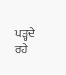ਪੜ੍ਹਦੇ ਰਹੇ